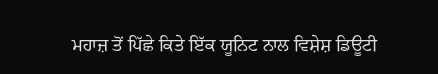ਮਹਾਜ਼ ਤੋਂ ਪਿੱਛੇ ਕਿਤੇ ਇੱਕ ਯੂਨਿਟ ਨਾਲ ਵਿਸ਼ੇਸ਼ ਡਿਊਟੀ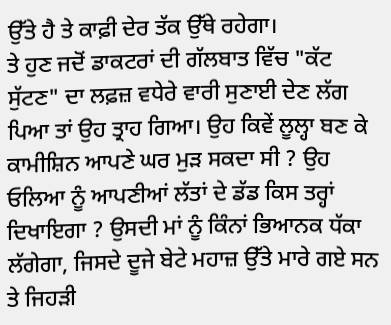ਉੱਤੇ ਹੈ ਤੇ ਕਾਫ਼ੀ ਦੇਰ ਤੱਕ ਉੱਥੇ ਰਹੇਗਾ।
ਤੇ ਹੁਣ ਜਦੋਂ ਡਾਕਟਰਾਂ ਦੀ ਗੱਲਬਾਤ ਵਿੱਚ "ਕੱਟ ਸੁੱਟਣ" ਦਾ ਲਫ਼ਜ਼ ਵਧੇਰੇ ਵਾਰੀ ਸੁਣਾਈ ਦੇਣ ਲੱਗ ਪਿਆ ਤਾਂ ਉਹ ਤ੍ਰਾਹ ਗਿਆ। ਉਹ ਕਿਵੇਂ ਲੂਲ੍ਹਾ ਬਣ ਕੇ ਕਾਮੀਸ਼ਿਨ ਆਪਣੇ ਘਰ ਮੁੜ ਸਕਦਾ ਸੀ ? ਉਹ ਓਲਿਆ ਨੂੰ ਆਪਣੀਆਂ ਲੱਤਾਂ ਦੇ ਡੱਡ ਕਿਸ ਤਰ੍ਹਾਂ ਦਿਖਾਇਗਾ ? ਉਸਦੀ ਮਾਂ ਨੂੰ ਕਿੰਨਾਂ ਭਿਆਨਕ ਧੱਕਾ ਲੱਗੇਗਾ, ਜਿਸਦੇ ਦੂਜੇ ਬੇਟੇ ਮਹਾਜ਼ ਉੱਤੇ ਮਾਰੇ ਗਏ ਸਨ ਤੇ ਜਿਹੜੀ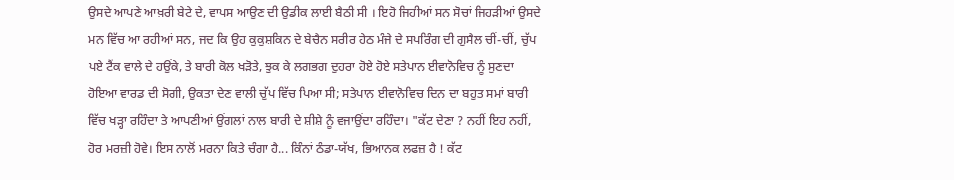ਉਸਦੇ ਆਪਣੇ ਆਖ਼ਰੀ ਬੇਟੇ ਦੇ, ਵਾਪਸ ਆਉਣ ਦੀ ਉਡੀਕ ਲਾਈ ਬੈਠੀ ਸੀ । ਇਹੋ ਜਿਹੀਆਂ ਸਨ ਸੋਚਾਂ ਜਿਹੜੀਆਂ ਉਸਦੇ ਮਨ ਵਿੱਚ ਆ ਰਹੀਆਂ ਸਨ, ਜਦ ਕਿ ਉਹ ਕੁਕੁਸ਼ਕਿਨ ਦੇ ਬੇਚੈਨ ਸਰੀਰ ਹੇਠ ਮੰਜੇ ਦੇ ਸਪਰਿੰਗ ਦੀ ਗੁਸੈਲ ਚੀਂ-ਚੀਂ, ਚੁੱਪ ਪਏ ਟੈਂਕ ਵਾਲੇ ਦੇ ਹਉਂਕੇ, ਤੇ ਬਾਰੀ ਕੋਲ ਖੜੋਤੇ, ਝੁਕ ਕੇ ਲਗਭਗ ਦੁਹਰਾ ਹੋਏ ਹੋਏ ਸਤੇਪਾਨ ਈਵਾਨੋਵਿਚ ਨੂੰ ਸੁਣਦਾ ਹੋਇਆ ਵਾਰਡ ਦੀ ਸੋਗੀ, ਉਕਤਾ ਦੇਣ ਵਾਲੀ ਚੁੱਪ ਵਿੱਚ ਪਿਆ ਸੀ; ਸਤੇਪਾਨ ਈਵਾਨੋਵਿਚ ਦਿਨ ਦਾ ਬਹੁਤ ਸਮਾਂ ਬਾਰੀ ਵਿੱਚ ਖੜ੍ਹਾ ਰਹਿੰਦਾ ਤੇ ਆਪਣੀਆਂ ਉਂਗਲਾਂ ਨਾਲ ਬਾਰੀ ਦੇ ਸ਼ੀਸ਼ੇ ਨੂੰ ਵਜਾਉਂਦਾ ਰਹਿੰਦਾ। "ਕੱਟ ਦੇਣਾ ? ਨਹੀਂ ਇਹ ਨਹੀਂ, ਹੋਰ ਮਰਜ਼ੀ ਹੋਵੇ। ਇਸ ਨਾਲੋਂ ਮਰਨਾ ਕਿਤੇ ਚੰਗਾ ਹੈ... ਕਿੰਨਾਂ ਠੰਡਾ-ਯੱਖ, ਭਿਆਨਕ ਲਫਜ਼ ਹੈ ! ਕੱਟ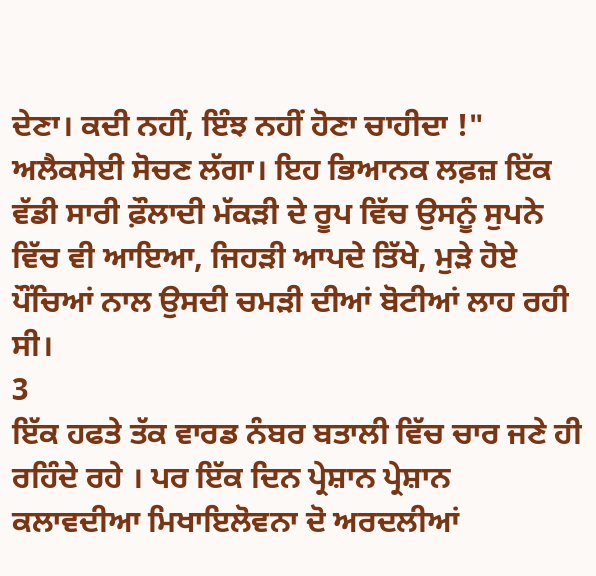ਦੇਣਾ। ਕਦੀ ਨਹੀਂ, ਇੰਝ ਨਹੀਂ ਹੋਣਾ ਚਾਹੀਦਾ !" ਅਲੈਕਸੇਈ ਸੋਚਣ ਲੱਗਾ। ਇਹ ਭਿਆਨਕ ਲਫ਼ਜ਼ ਇੱਕ ਵੱਡੀ ਸਾਰੀ ਫ਼ੌਲਾਦੀ ਮੱਕੜੀ ਦੇ ਰੂਪ ਵਿੱਚ ਉਸਨੂੰ ਸੁਪਨੇ ਵਿੱਚ ਵੀ ਆਇਆ, ਜਿਹੜੀ ਆਪਦੇ ਤਿੱਖੇ, ਮੁੜੇ ਹੋਏ ਪੌਂਚਿਆਂ ਨਾਲ ਉਸਦੀ ਚਮੜੀ ਦੀਆਂ ਬੋਟੀਆਂ ਲਾਹ ਰਹੀ ਸੀ।
3
ਇੱਕ ਹਫਤੇ ਤੱਕ ਵਾਰਡ ਨੰਬਰ ਬਤਾਲੀ ਵਿੱਚ ਚਾਰ ਜਣੇ ਹੀ ਰਹਿੰਦੇ ਰਹੇ । ਪਰ ਇੱਕ ਦਿਨ ਪ੍ਰੇਸ਼ਾਨ ਪ੍ਰੇਸ਼ਾਨ ਕਲਾਵਦੀਆ ਮਿਖਾਇਲੋਵਨਾ ਦੋ ਅਰਦਲੀਆਂ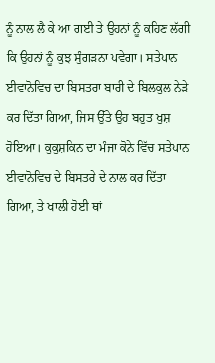ਨੂੰ ਨਾਲ ਲੈ ਕੇ ਆ ਗਈ ਤੇ ਉਹਨਾਂ ਨੂੰ ਕਹਿਣ ਲੱਗੀ ਕਿ ਉਹਨਾਂ ਨੂੰ ਕੁਝ ਸੁੰਗੜਨਾ ਪਵੇਗਾ। ਸਤੇਪਾਨ ਈਵਾਨੋਵਿਚ ਦਾ ਬਿਸਤਰਾ ਬਾਰੀ ਦੇ ਬਿਲਕੁਲ ਨੇੜੇ ਕਰ ਦਿੱਤਾ ਗਿਆ, ਜਿਸ ਉੱਤੇ ਉਹ ਬਹੁਤ ਖੁਸ਼ ਹੋਇਆ। ਕੁਕੁਸ਼ਕਿਨ ਦਾ ਮੰਜਾ ਕੋਨੇ ਵਿੱਚ ਸਤੇਪਾਨ ਈਵਾਨੋਵਿਚ ਦੇ ਬਿਸਤਰੇ ਦੇ ਨਾਲ ਕਰ ਦਿੱਤਾ ਗਿਆ, ਤੇ ਖਾਲੀ ਹੋਈ ਥਾਂ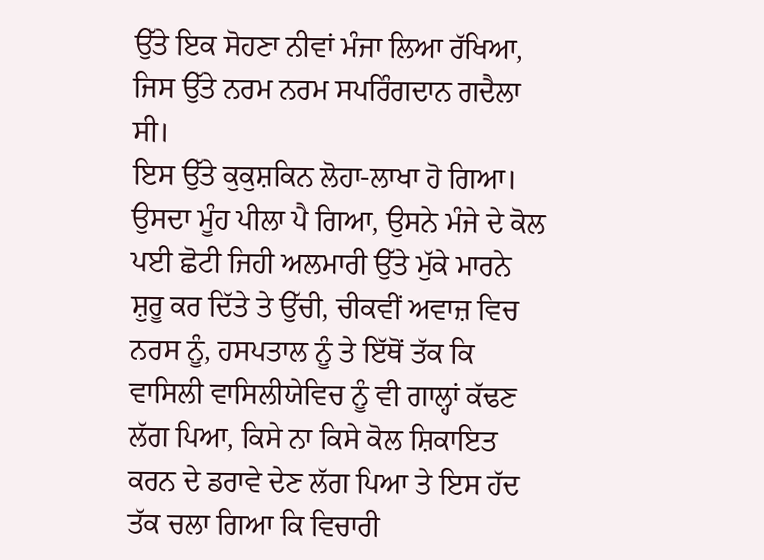ਉੱਤੇ ਇਕ ਸੋਹਣਾ ਨੀਵਾਂ ਮੰਜਾ ਲਿਆ ਰੱਖਿਆ, ਜਿਸ ਉੱਤੇ ਨਰਮ ਨਰਮ ਸਪਰਿੰਗਦਾਨ ਗਦੈਲਾ ਸੀ।
ਇਸ ਉੱਤੇ ਕੁਕੁਸ਼ਕਿਨ ਲੋਹਾ-ਲਾਖਾ ਹੋ ਗਿਆ। ਉਸਦਾ ਮੂੰਹ ਪੀਲਾ ਪੈ ਗਿਆ, ਉਸਨੇ ਮੰਜੇ ਦੇ ਕੋਲ ਪਈ ਛੋਟੀ ਜਿਹੀ ਅਲਮਾਰੀ ਉੱਤੇ ਮੁੱਕੇ ਮਾਰਨੇ ਸ਼ੁਰੂ ਕਰ ਦਿੱਤੇ ਤੇ ਉੱਚੀ, ਚੀਕਵੀਂ ਅਵਾਜ਼ ਵਿਚ ਨਰਸ ਨੂੰ, ਹਸਪਤਾਲ ਨੂੰ ਤੇ ਇੱਥੋਂ ਤੱਕ ਕਿ ਵਾਸਿਲੀ ਵਾਸਿਲੀਯੇਵਿਚ ਨੂੰ ਵੀ ਗਾਲ੍ਹਾਂ ਕੱਢਣ ਲੱਗ ਪਿਆ, ਕਿਸੇ ਨਾ ਕਿਸੇ ਕੋਲ ਸ਼ਿਕਾਇਤ ਕਰਨ ਦੇ ਡਰਾਵੇ ਦੇਣ ਲੱਗ ਪਿਆ ਤੇ ਇਸ ਹੱਦ ਤੱਕ ਚਲਾ ਗਿਆ ਕਿ ਵਿਚਾਰੀ